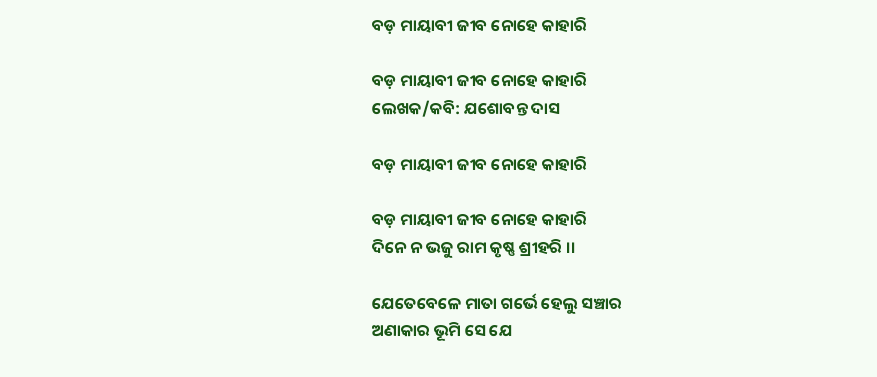ବଡ଼ ମାୟାବୀ ଜୀବ ନୋହେ କାହାରି

ବଡ଼ ମାୟାବୀ ଜୀବ ନୋହେ କାହାରି
ଲେଖକ/କବି: ଯଶୋବନ୍ତ ଦାସ

ବଡ଼ ମାୟାବୀ ଜୀବ ନୋହେ କାହାରି

ବଡ଼ ମାୟାବୀ ଜୀବ ନୋହେ କାହାରି
ଦିନେ ନ ଭଜୁ ରାମ କୃଷ୍ଣ ଶ୍ରୀହରି ।।

ଯେତେବେଳେ ମାତା ଗର୍ଭେ ହେଲୁ ସଞ୍ଚାର
ଅଣାକାର ଭୂମି ସେ ଯେ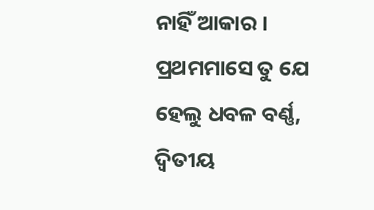ନାହିଁ ଆକାର ।
ପ୍ରଥମମାସେ ତୁ ଯେ ହେଲୁ ଧବଳ ବର୍ଣ୍ଣ,
ଦ୍ୱିତୀୟ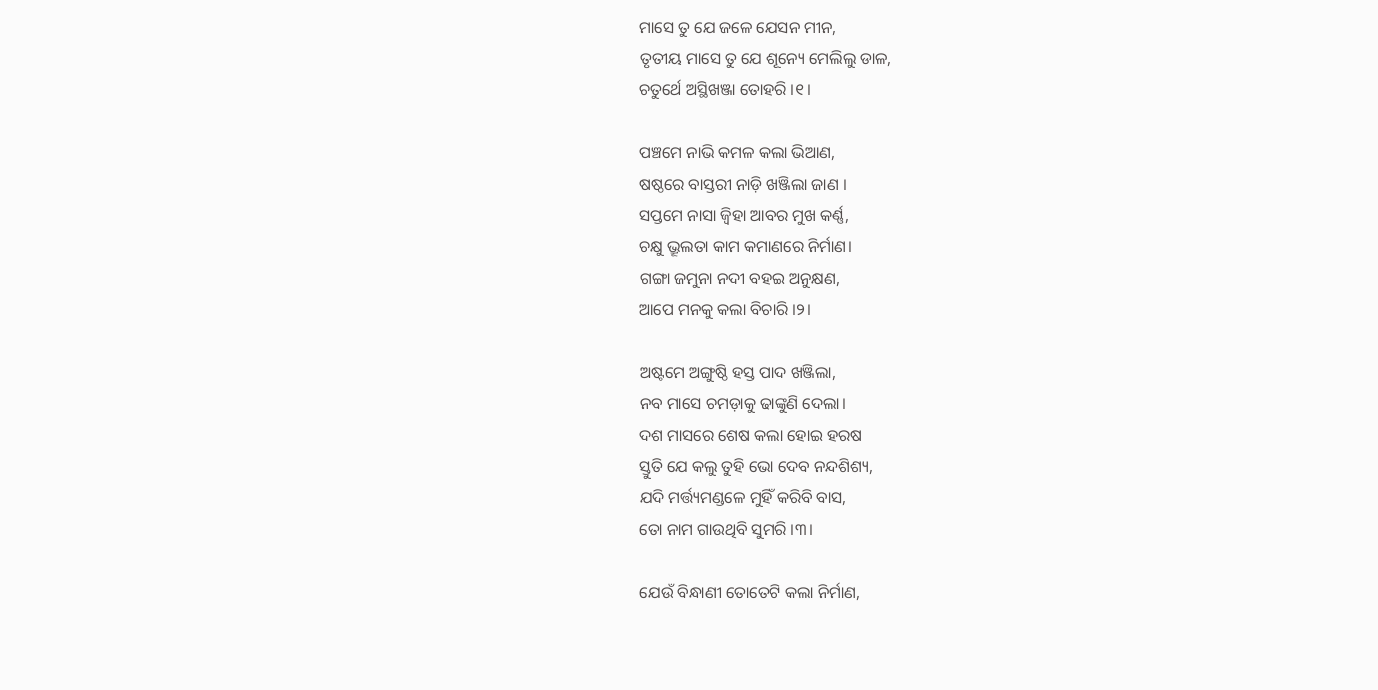ମାସେ ତୁ ଯେ ଜଳେ ଯେସନ ମୀନ,
ତୃତୀୟ ମାସେ ତୁ ଯେ ଶୂନ୍ୟେ ମେଲିଲୁ ଡାଳ,
ଚତୁର୍ଥେ ଅସ୍ଥିଖଞ୍ଜା ତୋହରି ।୧।

ପଞ୍ଚମେ ନାଭି କମଳ କଲା ଭିଆଣ,
ଷଷ୍ଠରେ ବାସ୍ତରୀ ନାଡ଼ି ଖଞ୍ଜିଲା ଜାଣ ।
ସପ୍ତମେ ନାସା ଜ୍ୱିହା ଆବର ମୁଖ କର୍ଣ୍ଣ,
ଚକ୍ଷୁ ଭ୍ରୂଲତା କାମ କମାଣରେ ନିର୍ମାଣ।
ଗଙ୍ଗା ଜମୁନା ନଦୀ ବହଇ ଅନୁକ୍ଷଣ,
ଆପେ ମନକୁ କଲା ବିଚାରି ।୨।

ଅଷ୍ଟମେ ଅଙ୍ଗୁଷ୍ଠି ହସ୍ତ ପାଦ ଖଞ୍ଜିଲା,
ନବ ମାସେ ଚମଡ଼ାକୁ ଢାଙ୍କୁଣି ଦେଲା।
ଦଶ ମାସରେ ଶେଷ କଲା ହୋଇ ହରଷ
ସ୍ତୁତି ଯେ କଲୁ ତୁହି ଭୋ ଦେବ ନନ୍ଦଶିଶ୍ୟ,
ଯଦି ମର୍ତ୍ତ୍ୟମଣ୍ଡଳେ ମୁହିଁ କରିବି ବାସ,
ତୋ ନାମ ଗାଉଥିବି ସୁମରି ।୩।

ଯେଉଁ ବିନ୍ଧାଣୀ ତୋତେଟି କଲା ନିର୍ମାଣ,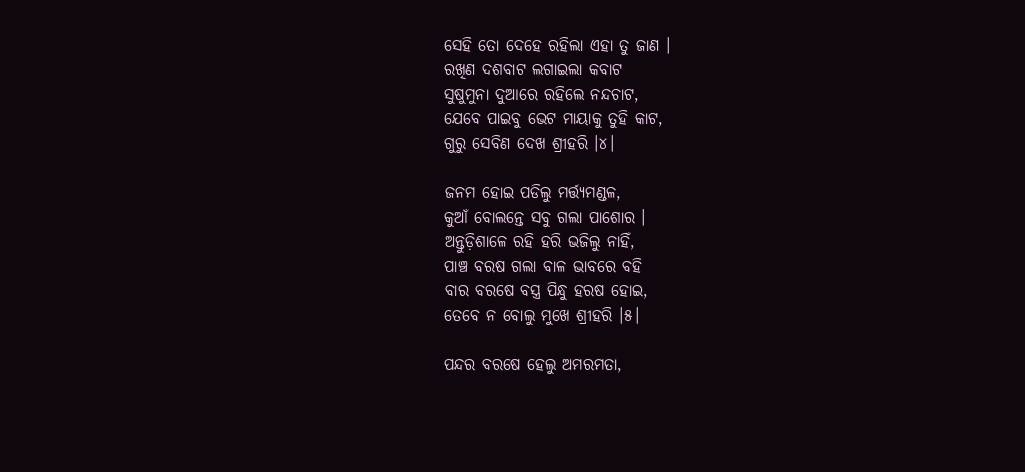ସେହି ତୋ ଦେହେ ରହିଲା ଏହା ତୁ ଜାଣ ।
ରଖିଣ ଦଶବାଟ ଲଗାଇଲା କବାଟ
ସୁଷୁମୁନା ଦୁଆରେ ରହିଲେ ନନ୍ଦଚାଟ,
ଯେବେ ପାଇବୁ ଭେଟ ମାୟାକୁ ତୁହି କାଟ,
ଗୁରୁ ସେବିଣ ଦେଖ ଶ୍ରୀହରି ।୪।

ଜନମ ହୋଇ ପଡିଲୁ ମର୍ତ୍ତ୍ୟମଣ୍ଡଳ,
କୁଆଁ ବୋଲନ୍ତେ ସବୁ ଗଲା ପାଶୋର ।
ଅନ୍ତୁଡ଼ିଶାଳେ ରହି ହରି ଭଜିଲୁ ନାହିଁ,
ପାଞ୍ଚ ବରଷ ଗଲା ବାଳ ଭାବରେ ବହି
ବାର ବରଷେ ବସ୍ତ୍ର ପିନ୍ଧୁ ହରଷ ହୋଇ,
ତେବେ ନ ବୋଲୁ ମୁଖେ ଶ୍ରୀହରି ।୫।

ପନ୍ଦର ବରଷେ ହେଲୁ ଅମରମତା,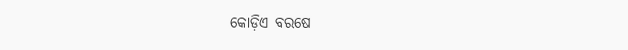କୋଡ଼ିଏ ବରଷେ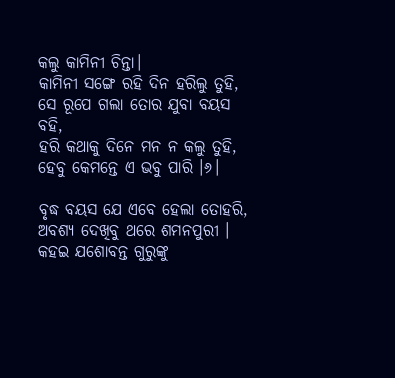କଲୁ କାମିନୀ ଚିନ୍ତା।
କାମିନୀ ସଙ୍ଗେ ରହି ଦିନ ହରିଲୁ ତୁହି,
ସେ ରୂପେ ଗଲା ତୋର ଯୁବା ବୟସ ବହି,
ହରି କଥାକୁ ଦିନେ ମନ ନ କଲୁ ତୁହି,
ହେବୁ କେମନ୍ତେ ଏ ଭବୁ ପାରି ।୬।

ବୃଦ୍ଧ ବୟସ ଯେ ଏବେ ହେଲା ତୋହରି,
ଅବଶ୍ୟ ଦେଖିବୁ ଥରେ ଶମନପୁରୀ ।
କହଇ ଯଶୋବନ୍ତ ଗୁରୁଙ୍କୁ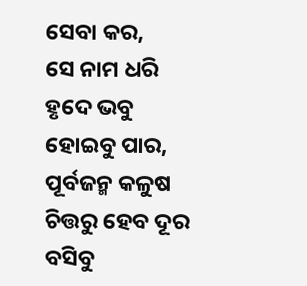ସେବା କର,
ସେ ନାମ ଧରି ହୃଦେ ଭବୁ ହୋଇବୁ ପାର,
ପୂର୍ବଜନ୍ମ କଳୁଷ ଚିତ୍ତରୁ ହେବ ଦୂର
ବସିବୁ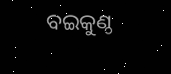ବଇକୁଣ୍ଠ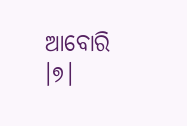ଆବୋରି ।୭।